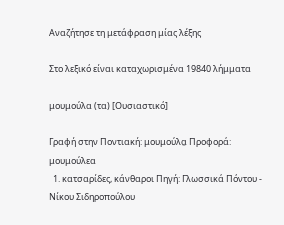Αναζήτησε τη μετάφραση μίας λέξης

Στο λεξικό είναι καταχωρισμένα 19840 λήμματα

μουμούλα (τα) [Ουσιαστικό]

Γραφή στην Ποντιακή: μουμούλα̤ Προφορά: μουμούλεα
  1. κατσαρίδες, κάνθαροι Πηγή: Γλωσσικά Πόντου - Νίκου Σιδηροπούλου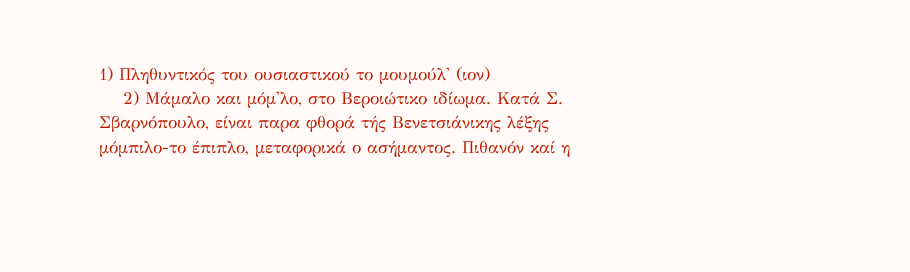1) Πληθυντικός του ουσιαστικού το μουμούλ' (ιον)
    2) Μάμαλο και μόμ'λο, στο Βεροιώτικο ιδίωμα. Κατά Σ. Σβαρνόπουλο, είναι παρα φθορά τής Βενετσιάνικης λέξης μόμπιλο-το έπιπλο, μεταφορικά ο ασήμαντος. Πιθανόν καί η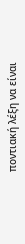ποντιακή λέξη να είναι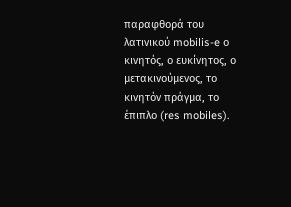παραφθορά του λατινικού mobilis-e ο κινητός, ο ευκίνητος, ο μετακινούμενος, το κινητόν πράγμα, το έπιπλο (res mobiles).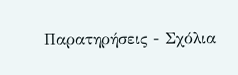Παρατηρήσεις - Σχόλια